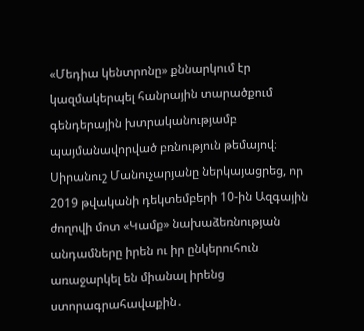«Մեդիա կենտրոնը» քննարկում էր կազմակերպել հանրային տարածքում գենդերային խտրականությամբ պայմանավորված բռնություն թեմայով։
Սիրանուշ Մանուչարյանը ներկայացրեց, որ 2019 թվականի դեկտեմբերի 10-ին Ազգային ժողովի մոտ «Կամք» նախաձեռնության անդամները իրեն ու իր ընկերուհուն առաջարկել են միանալ իրենց ստորագրահավաքին․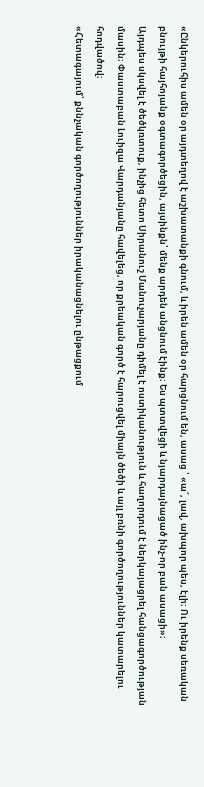«Ընկերուհիս ամեն օր այդտեղով է աշխատանքի գնում, և իրեն ամեն օր հարցնում են, ասաց ՝ «ա՜, լավ, ախպոր պես, էլի։ Ու իրենք սեռական բնույթի հայհոյանք օգտագործեցին, այսինքն՝ մենք արդեն անցնում էինք։ Ես պտտվեցի և նյարդայնացած ինչ-որ բան ասացի»։
Այդպես սկսվել է ծեծկռտուք, ինչից հետո Սիրանուշ Մանուչարյանը դիմել է ոստիկանություն և հաղորդում է ներկայացրել հանցագործության մասին։ Փաստաբան Լուիզա Վարդանյանը հավելեց, որ քրեական գործ է հարուցվել միայն ծեծի և այլ բռնի գործողություններ կատարելու հոդվածով։
«Հետագայում՝ քննչական գործողություններ իրականացնելու ընթացքում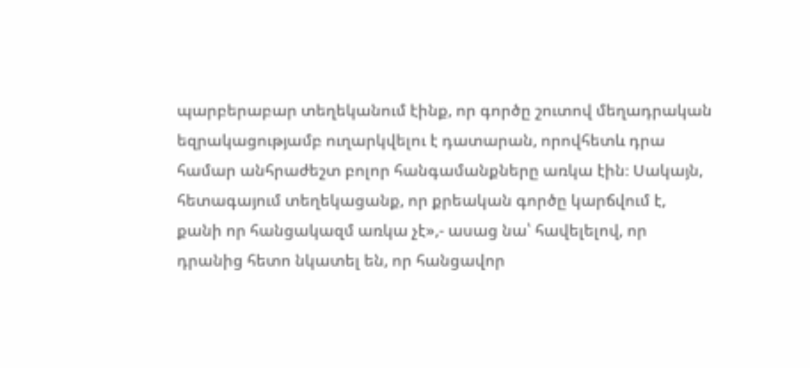պարբերաբար տեղեկանում էինք, որ գործը շուտով մեղադրական եզրակացությամբ ուղարկվելու է դատարան, որովհետև դրա համար անհրաժեշտ բոլոր հանգամանքները առկա էին։ Սակայն, հետագայում տեղեկացանք, որ քրեական գործը կարճվում է, քանի որ հանցակազմ առկա չէ»,- ասաց նա՝ հավելելով, որ դրանից հետո նկատել են, որ հանցավոր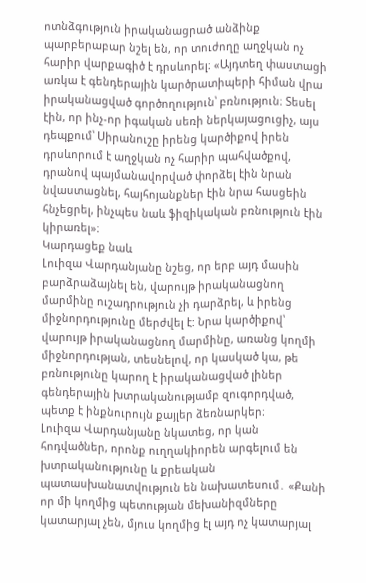ոտնձգություն իրականացրած անձինք պարբերաբար նշել են, որ տուժողը աղջկան ոչ հարիր վարքագիծ է դրսևորել։ «Այդտեղ փաստացի առկա է գենդերային կարծրատիպերի հիման վրա իրականացված գործողություն՝ բռնություն։ Տեսել էին, որ ինչ-որ իգական սեռի ներկայացուցիչ, այս դեպքում՝ Սիրանուշը իրենց կարծիքով իրեն դրսևորում է աղջկան ոչ հարիր պահվածքով, դրանով պայմանավորված փորձել էին նրան նվաստացնել, հայհոյանքներ էին նրա հասցեին հնչեցրել, ինչպես նաև ֆիզիկական բռնություն էին կիրառել»։
Կարդացեք նաև
Լուիզա Վարդանյանը նշեց, որ երբ այդ մասին բարձրաձայնել են, վարույթ իրականացնող մարմինը ուշադրություն չի դարձրել, և իրենց միջնորդությունը մերժվել է: Նրա կարծիքով՝ վարույթ իրականացնող մարմինը, առանց կողմի միջնորդության, տեսնելով, որ կասկած կա, թե բռնությունը կարող է իրականացված լիներ գենդերային խտրականությամբ զուգորդված, պետք է ինքնուրույն քայլեր ձեռնարկեր։
Լուիզա Վարդանյանը նկատեց, որ կան հոդվածներ, որոնք ուղղակիորեն արգելում են խտրականությունը և քրեական պատասխանատվություն են նախատեսում․ «Քանի որ մի կողմից պետության մեխանիզմները կատարյալ չեն, մյուս կողմից էլ այդ ոչ կատարյալ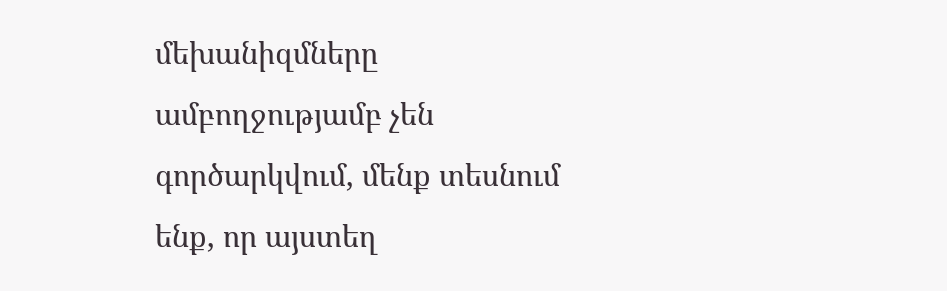մեխանիզմները ամբողջությամբ չեն գործարկվում, մենք տեսնում ենք, որ այստեղ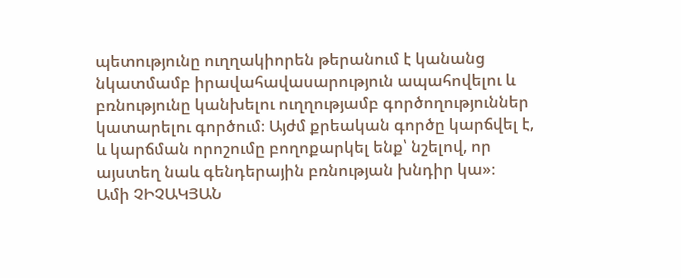պետությունը ուղղակիորեն թերանում է կանանց նկատմամբ իրավահավասարություն ապահովելու և բռնությունը կանխելու ուղղությամբ գործողություններ կատարելու գործում։ Այժմ քրեական գործը կարճվել է, և կարճման որոշումը բողոքարկել ենք՝ նշելով, որ այստեղ նաև գենդերային բռնության խնդիր կա»։
Ամի ՉԻՉԱԿՅԱՆ